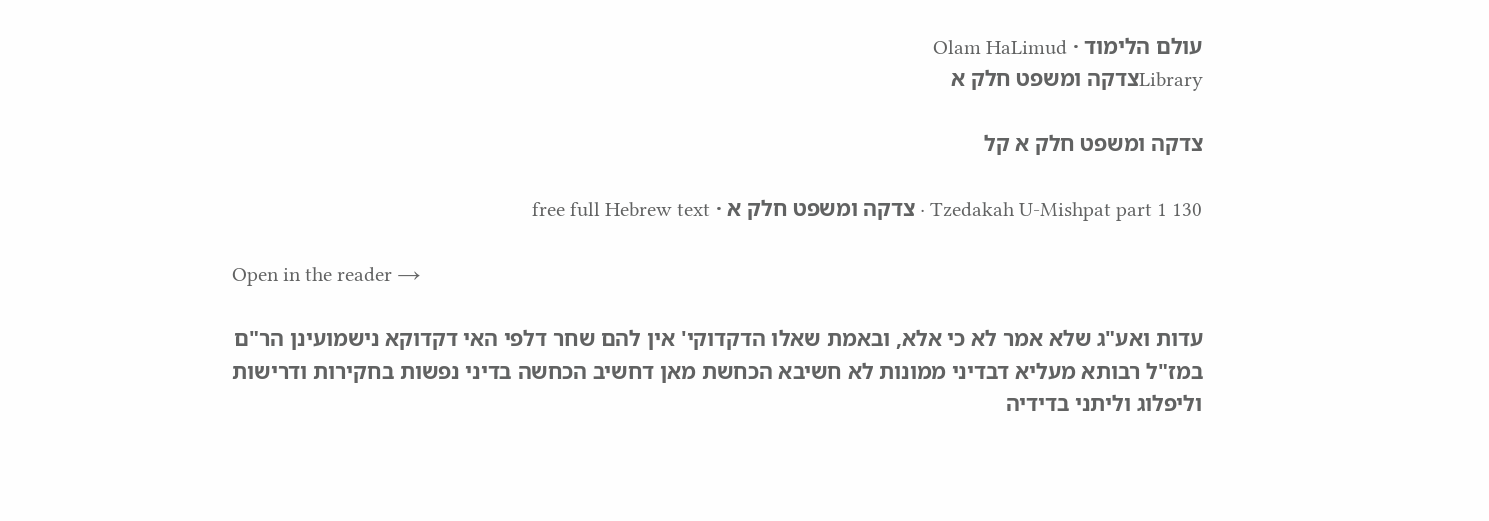עולם הלימוד · Olam HaLimud
Libraryצדקה ומשפט חלק א

צדקה ומשפט חלק א קל

Tzedakah U-Mishpat part 1 130 · צדקה ומשפט חלק א · free full Hebrew text

Open in the reader →

עדות ואע"ג שלא אמר לא כי אלא, ובאמת שאלו הדקדוקי' אין להם שחר דלפי האי דקדוקא נישמועינן הר"ם במז"ל רבותא מעליא דבדיני ממונות לא חשיבא הכחשת מאן דחשיב הכחשה בדיני נפשות בחקירות ודרישות וליפלוג וליתני בדידיה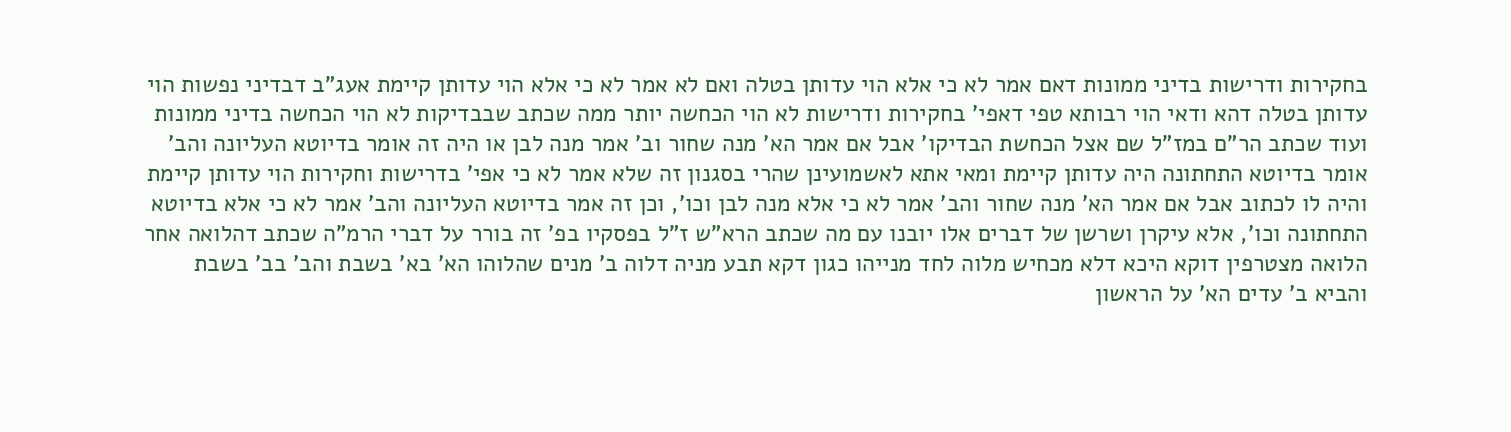בחקירות ודרישות בדיני ממונות דאם אמר לא כי אלא הוי עדותן בטלה ואם לא אמר לא כי אלא הוי עדותן קיימת אעג"ב דבדיני נפשות הוי עדותן בטלה דהא ודאי הוי רבותא טפי דאפי' בחקירות ודרישות לא הוי הכחשה יותר ממה שכתב שבבדיקות לא הוי הכחשה בדיני ממונות ועוד שכתב הר"ם במז"ל שם אצל הכחשת הבדיקו' אבל אם אמר הא' מנה שחור וב' אמר מנה לבן או היה זה אומר בדיוטא העליונה והב' אומר בדיוטא התחתונה היה עדותן קיימת ומאי אתא לאשמועינן שהרי בסגנון זה שלא אמר לא כי אפי' בדרישות וחקירות הוי עדותן קיימת והיה לו לכתוב אבל אם אמר הא' מנה שחור והב' אמר לא כי אלא מנה לבן וכו', וכן זה אמר בדיוטא העליונה והב' אמר לא כי אלא בדיוטא התחתונה וכו', אלא עיקרן ושרשן של דברים אלו יובנו עם מה שכתב הרא"ש ז"ל בפסקיו בפ' זה בורר על דברי הרמ"ה שכתב דהלואה אחר הלואה מצטרפין דוקא היכא דלא מכחיש מלוה לחד מנייהו כגון דקא תבע מניה דלוה ב' מנים שהלוהו הא' בא' בשבת והב' בב' בשבת והביא ב' עדים הא' על הראשון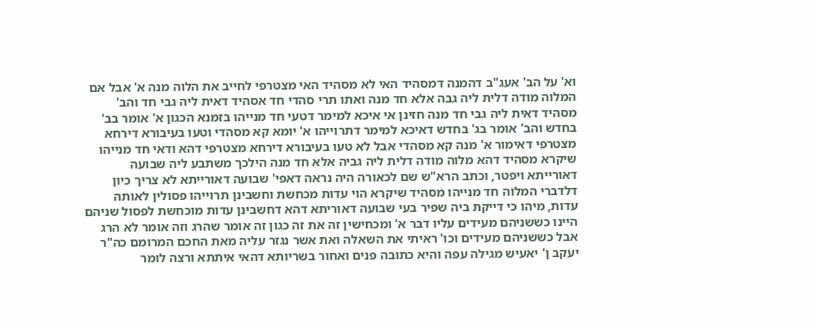וא' על הב' אעג"ב דהמנה דמסהיד האי לא מסהיד האי מצטרפי לחייב את הלוה מנה א' אבל אם המלוה מודה דלית ליה גבה אלא חד מנה ואתו תרי סהדי חד אסהיד דאית ליה גבי חד והב' מסהיד דאית ליה גבי חד מנה חזינן אי איכא למימר דטעי חד מנייהו בזמנא הכגון א' אומר בב' בחדש והב' אומר בג' בחדש דאיכא למימר דתרוייהו א' יומא קא מסהדי וטעו בעיבורא דירחא מצטרפי דאימור א' מנה קא מסהדי אבל לא טעו בעיבורא דירחא מצטרפי דהא ודאי חד מנייהו שיקרא מסהיד דהא מלוה מודה דלית ליה גביה אלא חד מנה הילכך משתבע ליה שבועה דאורייתא ויפטר, וכתב הרא"ש שם לכאורה היה נראה דאפי' שבועה דאורייתא לא צריך כיון דלדברי המלוה חד מנייהו מסהיד שיקרא הוי עדות מכחשת וחשבינן תרוייהו פסולין לאותה עדות, מיהו כי דייקת ביה שפיר בעי שבועה דאוריתא דהא דחשבינן עדות מוכחשת לפסול שניהם היינו כששניהם מעידים עליו דבר א' ומכחישין זה את זה כגון זה אומר שהרג וזה אומר לא הרג אבל כששניהם מעידים וכו' ראיתי את השאלה ואת אשר נגזר עליה מאת החכם המרומם כה"ר יעקב ן' יאעיש מגילה עפה והיא כתובה פנים ואחור בשריותא דהאי איתתא ורצה לומר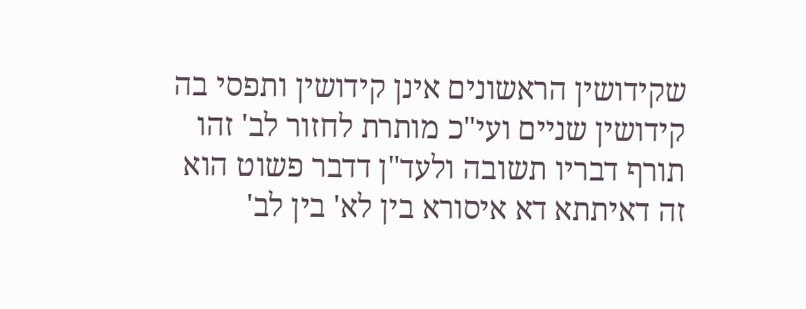שקידושין הראשונים אינן קידושין ותפסי בה קידושין שניים ועי"כ מותרת לחזור לב' זהו תורף דבריו תשובה ולעד"ן דדבר פשוט הוא זה דאיתתא דא איסורא בין לא' בין לב'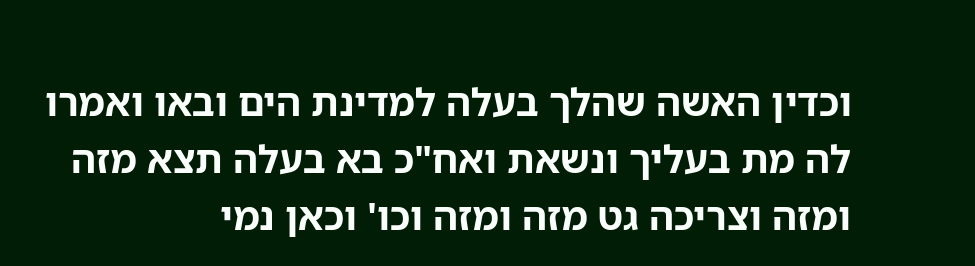וכדין האשה שהלך בעלה למדינת הים ובאו ואמרו לה מת בעליך ונשאת ואח"כ בא בעלה תצא מזה ומזה וצריכה גט מזה ומזה וכו' וכאן נמי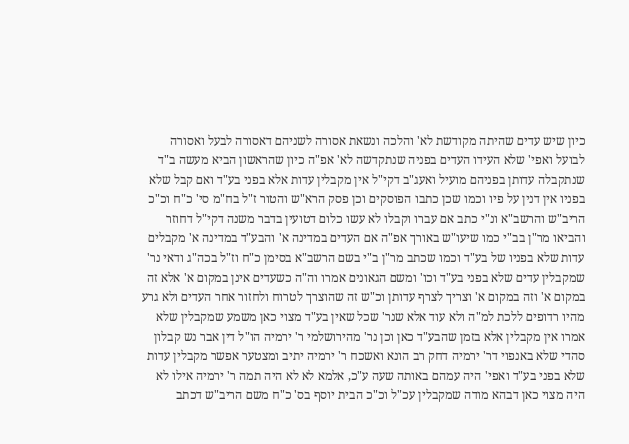כיון שיש עדים שהיתה מקודשת לא' והלכה ונשאת אסורה לשניהם דאסורה לבעל ואסורה לבועל ואפי' שלא העידו העדים בפניה שנתקדשה לא' אפ"ה כיון שהראשון הביא מעשה ב"ד שנתקבלה עדותן בפניהם מועיל ואעג"ב דקי"ל אין מקבלין עדות אלא בפני בע"ד ואם קבל שלא בפניו אין דנין על פיו וכמו שכן כתבו הפוסקים וכן פסק הרא"ש והטור ז"ל בח"מ סי' כ"ח וכ"כ הריב"ש והרשב"א ונ"י כתב אם עברו וקבלו לא עשו כלום דטועין בדבר משנה דקי"ל דחוזר והביאו מר"ן בב"י כמו שיעו"ש באורך אפ"ה אם העדים במדינה א' והבע"ד במדינה א' מקבלים עדות שלא בפניו של בע"ד וכמו שכתב מר"ן ב"י בשם הרשב"א בסימן כ"ח וז"ל בכה"ג ודאי נר' שמקבלין עדים שלא בפני בע"ד וכו' ומשם הגאונים אמרו וה"ה כשעדים אינן במקום א' אלא זה במקום א' וזה במקום א' וצריך לצרף עדותן וכ"ש זה שהוצרך לטרוח ולחזור אחר העדים ולא גרע מהיו רדופים ללכת למ"ה ולא עוד אלא שנר' שכל שאין בע"ד מצוי כאן משמע שמקבלין שלא אמרו אין מקבלין אלא בזמן שהבע"ד כאן וכן נר' מהירושלמי ר' ירמיה הו"ל דין אבר נש קבלון סהדי שלא באנפוי דר' ירמיה דחק רב הונא ואשכח ר' ירמיה יתיב ומצטער אפשר מקבלין עדות שלא בפני בע"ד ואפי' היה עמהם באותה שעה ע"כ, אלמא לא לא היה תמה ר' ירמיה אילו לא היה מצוי כאן דבהא מודה שמקבלין עכ"ל וכ"כ הבית יוסף בס' כ"ח משם הריב"ש דכתב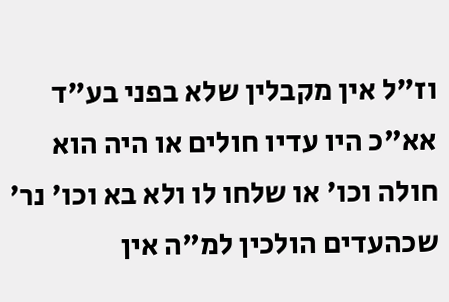וז"ל אין מקבלין שלא בפני בע"ד אא"כ היו עדיו חולים או היה הוא חולה וכו' או שלחו לו ולא בא וכו' נר' שכהעדים הולכין למ"ה אין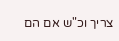צריך וכ"ש אם הם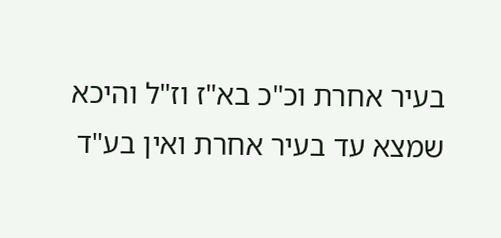בעיר אחרת וכ"כ בא"ז וז"ל והיכא שמצא עד בעיר אחרת ואין בע"ד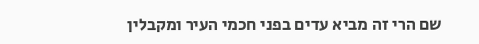שם הרי זה מביא עדים בפני חכמי העיר ומקבלין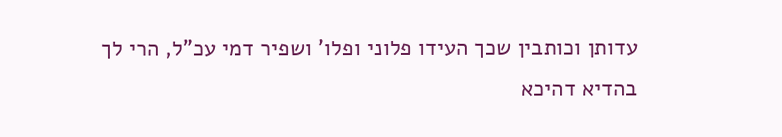עדותן וכותבין שכך העידו פלוני ופלו' ושפיר דמי עכ"ל, הרי לך בהדיא דהיכא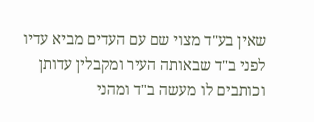שאין בע"ד מצוי שם עם העדים מביא עדיו לפני ב"ד שבאותה העיר ומקבלין עדותן וכותבים לו מעשה ב"ד ומהני